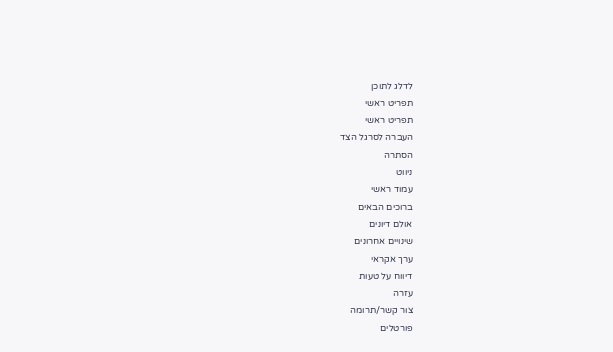לדלג לתוכן
תפריט ראשי
תפריט ראשי
העברה לסרגל הצד
הסתרה
ניווט
עמוד ראשי
ברוכים הבאים
אולם דיונים
שינויים אחרונים
ערך אקראי
דיווח על טעות
עזרה
צור קשר/תרומה
פורטלים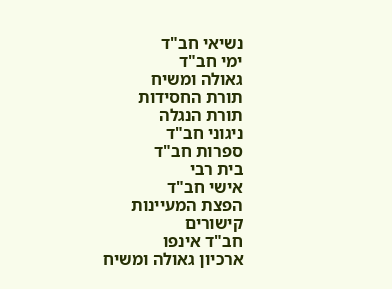נשיאי חב"ד
ימי חב"ד
גאולה ומשיח
תורת החסידות
תורת הנגלה
ניגוני חב"ד
ספרות חב"ד
בית רבי
אישי חב"ד
הפצת המעיינות
קישורים
חב"ד אינפו
ארכיון גאולה ומשיח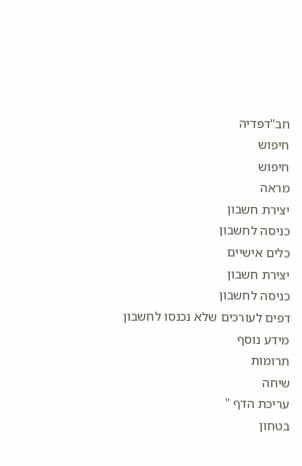חב"דפדיה
חיפוש
חיפוש
מראה
יצירת חשבון
כניסה לחשבון
כלים אישיים
יצירת חשבון
כניסה לחשבון
דפים לעורכים שלא נכנסו לחשבון
מידע נוסף
תרומות
שיחה
עריכת הדף "
בטחון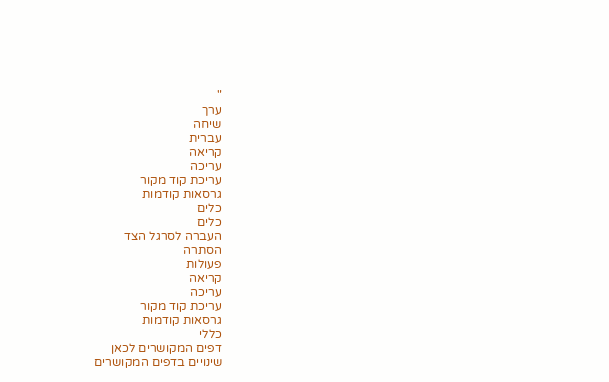"
ערך
שיחה
עברית
קריאה
עריכה
עריכת קוד מקור
גרסאות קודמות
כלים
כלים
העברה לסרגל הצד
הסתרה
פעולות
קריאה
עריכה
עריכת קוד מקור
גרסאות קודמות
כללי
דפים המקושרים לכאן
שינויים בדפים המקושרים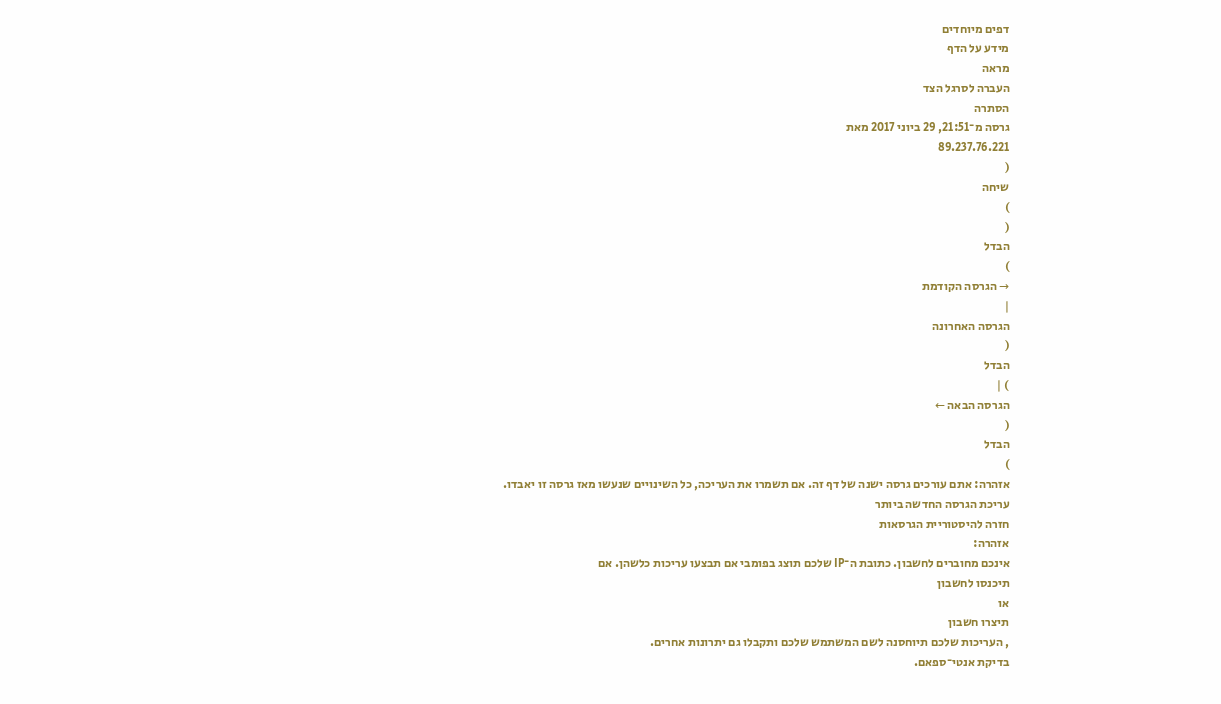דפים מיוחדים
מידע על הדף
מראה
העברה לסרגל הצד
הסתרה
גרסה מ־21:51, 29 ביוני 2017 מאת
89.237.76.221
(
שיחה
)
(
הבדל
)
→ הגרסה הקודמת
|
הגרסה האחרונה
(
הבדל
) |
הגרסה הבאה ←
(
הבדל
)
אזהרה: אתם עורכים גרסה ישנה של דף זה. אם תשמרו את העריכה, כל השינויים שנעשו מאז גרסה זו יאבדו.
עריכת הגרסה החדשה ביותר
חזרה להיסטוריית הגרסאות
אזהרה:
אינכם מחוברים לחשבון. כתובת ה־IP שלכם תוצג בפומבי אם תבצעו עריכות כלשהן. אם
תיכנסו לחשבון
או
תיצרו חשבון
, העריכות שלכם תיוחסנה לשם המשתמש שלכם ותקבלו גם יתרונות אחרים.
בדיקת אנטי־ספאם.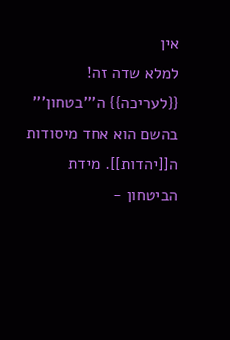אין
למלא שדה זה!
{{לעריכה}} ה'''בטחון''' בהשם הוא אחד מיסודות ה[[יהדות]]. מידת הביטחון -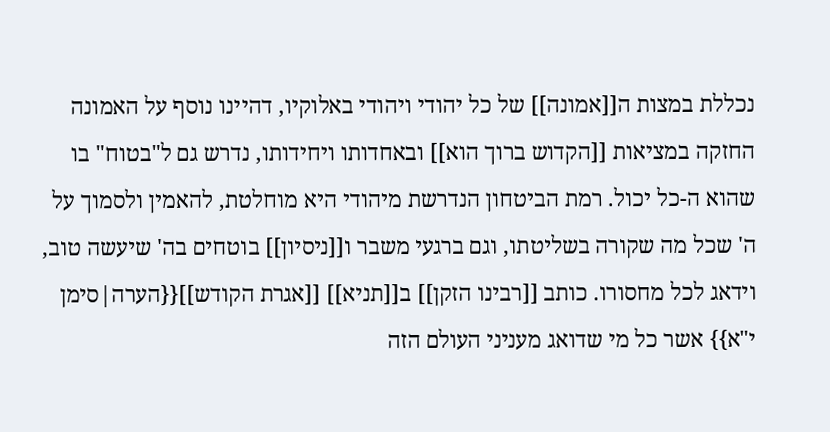נכללת במצות ה[[אמונה]] של כל יהודי ויהודי באלוקיו, דהיינו נוסף על האמונה החזקה במציאות [[הקדוש ברוך הוא]] ובאחדותו ויחידותו, נדרש גם ל"בטוח" בו שהוא ה-כל יכול. רמת הביטחון הנדרשת מיהודי היא מוחלטת, להאמין ולסמוך על ה' שכל מה שקורה בשליטתו, וגם ברגעי משבר ו[[ניסיון]] בוטחים בה' שיעשה טוב, וידאג לכל מחסורו. כותב [[רבינו הזקן]] ב[[תניא]] [[אגרת הקודש]]{{הערה|סימן י"א}} אשר כל מי שדואג מעניני העולם הזה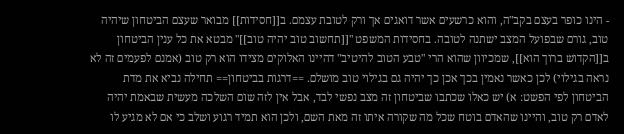- הינו כופר בעצם בקב"ה, והוא כרשעים אשר דואגים אך ורק לטובת עצמם. ב[[חסידות]] מבואר שעצם הביטחון שיהיה טוב, גורם שבפועל המצב ישתנה לטובה. בחסידות המשפט "[[תחשוב טוב יהיה טוב]]" מבטא את כל ענין הביטחון ב[[הקדוש ברוך הוא]], שמכיוון שהוא הרי "טבע הטוב להיטיב" דהיינו האלוקים מצידו הוא רק טוב (אמנם לפעמים זה לא נראה בגילוי) לכן כאשר נאמין בכך אכן כך יהיה גם בגילוי טוב מושלם. ==דרגות בביטחון== תחילה נביא את מדת הביטחון לפי הפשט: א) יש כאלו שכתבו שביטחון זה מצב נפשי לבד, אבל אין לזה שום השלכה מעשית שבאמת יהיה לאדם רק טוב, והיינו שהאדם בוטח שכל מה שקורה איתו זה מאת השם, ולכן הוא תמיד רגוע ושלב כי אם לא מגיע לו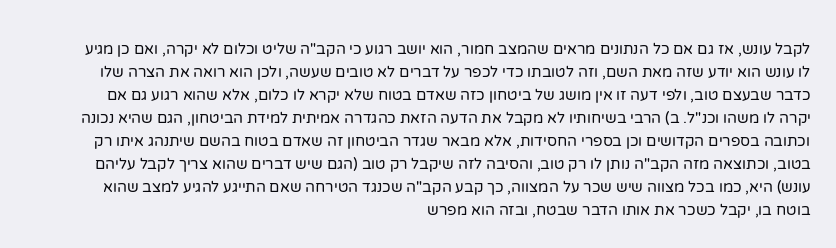לקבל עונש, אז גם אם כל הנתונים מראים שהמצב חמור, הוא יושב רגוע כי הקב"ה שליט וכלום לא יקרה, ואם כן מגיע לו עונש הוא יודע שזה מאת השם, וזה לטובתו כדי לכפר על דברים לא טובים שעשה, ולכן הוא רואה את הצרה שלו כדבר שבעצם טוב, ולפי דעה זו אין מושג של ביטחון כזה שאדם בטוח שלא יקרא לו כלום, אלא שהוא רגוע גם אם יקרה לו משהו וכנ"ל. ב) הרבי בשיחותיו לא מקבל את הדעה הזאת כהגדרה אמיתית למידת הביטחון, הגם שהיא נכונה וכתובה בספרים הקדושים וכן בספרי החסידות, אלא מבאר שגדר הביטחון זה שאדם בטוח בהשם שיתנהג איתו רק בטוב, וכתוצאה מזה הקב"ה נותן לו רק טוב, והסיבה לזה שיקבל רק טוב (הגם שיש דברים שהוא צריך לקבל עליהם עונש) היא, כמו בכל מצווה שיש שכר על המצווה, כך קבע הקב"ה שכנגד הטירחה שאם התייגע להגיע למצב שהוא בוטח בו, יקבל כשכר את אותו הדבר שבטח, ובזה הוא מפרש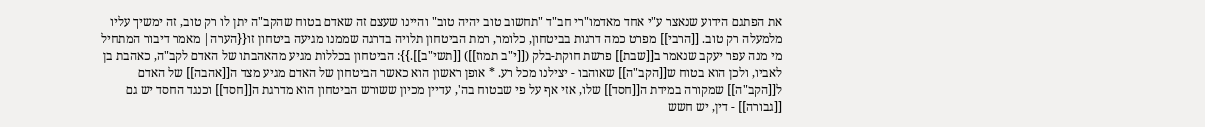את הפתגם הידוע שנאצר ע"י אחד מאדמו"רי חב"ד "תחשוב טוב יהיה טוב" והיינו שעצם זה שאדם בטוח שהקב"ה יתן לו רק טוב, זה ימשיך עליו מלמעלה רק טוב. [[הרבי]] מפרט כמה דרגות בביטחון, כלומר, רמת הביטחון תלויה בדרגה שממנו מגיעה ביטחון זו{{הערה| מאמר דיבור המתחיל מי מנה עפר יעקב שנאמר ב[[שבת]] פרשת חוקת-בלק ([[י"ב תמוז]]) [[תשי"ב]].}}: הביטחון בכללות מגיע מהאהבתו של האדם לקב"ה, כאהבת בן לאביו, ולכן הוא בטוח ש[[הקב"ה]] שאוהבו - יצילנו מכל רע. * אופן ראשון הוא כאשר הביטחון של האדם מגיע מצד ה[[אהבה]] של האדם ל[[הקב"ה]] שמקורה במידת ה[[חסד]] שלו, אזי אף על פי שבטוח בה', עדיין מכיון ששורש הביטחון הוא מדרגת ה[[חסד]] וכנגד החסד יש גם [[גבורה]] - דין, יש חשש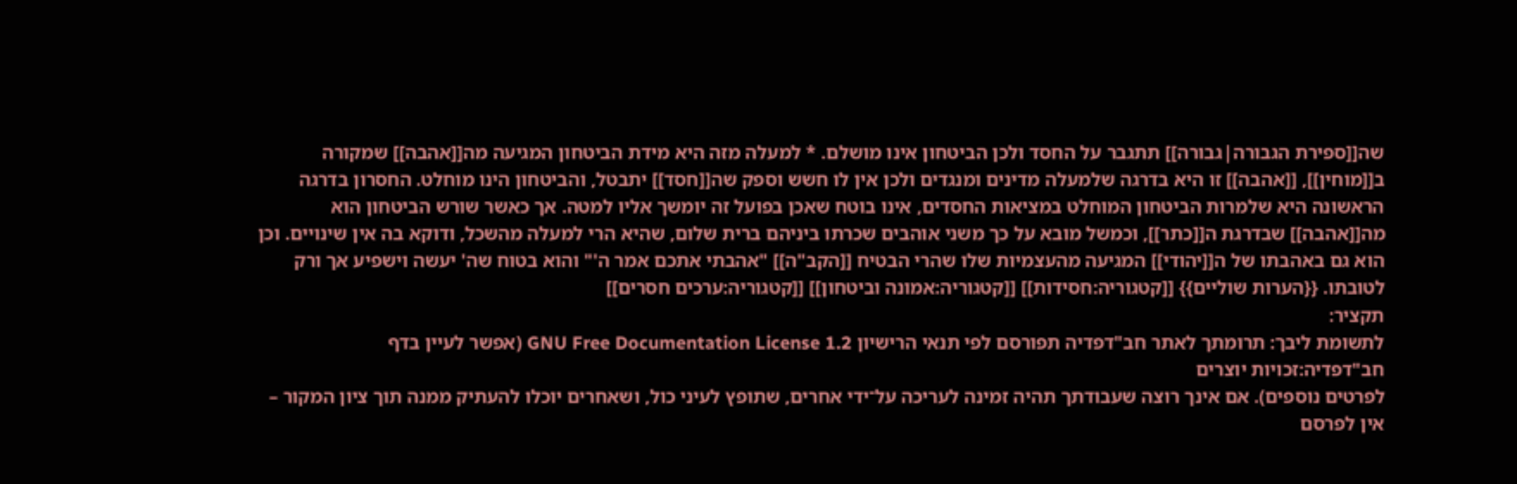שה[[ספירת הגבורה|גבורה]] תתגבר על החסד ולכן הביטחון אינו מושלם. * למעלה מזה היא מידת הביטחון המגיעה מה[[אהבה]] שמקורה ב[[מוחין]], [[אהבה]] זו היא בדרגה שלמעלה מדינים ומנגדים ולכן אין לו חשש וספק שה[[חסד]] יתבטל, והביטחון הינו מוחלט. החסרון בדרגה הראשונה היא שלמרות הביטחון המוחלט במציאות החסדים, אינו בוטח שאכן בפועל זה יומשך אליו למטה. אך כאשר שורש הביטחון הוא מה[[אהבה]] שבדרגת ה[[כתר]], וכמשל מובא על כך משני אוהבים שכרתו ביניהם ברית שלום, שהיא הרי למעלה מהשכל, ודוקא בה אין שינויים. וכן הוא גם באהבתו של ה[[יהודי]] המגיעה מהעצמיות שלו שהרי הבטיח [[הקב"ה]] "אהבתי אתכם אמר ה'" והוא בטוח שה' יעשה וישפיע אך ורק לטובתו. {{הערות שוליים}} [[קטגוריה:חסידות]] [[קטגוריה:אמונה וביטחון]] [[קטגוריה:ערכים חסרים]]
תקציר:
לתשומת ליבך: תרומתך לאתר חב"דפדיה תפורסם לפי תנאי הרישיון GNU Free Documentation License 1.2 (אפשר לעיין בדף
חב"דפדיה:זכויות יוצרים
לפרטים נוספים). אם אינך רוצה שעבודתך תהיה זמינה לעריכה על־ידי אחרים, שתופץ לעיני כול, ושאחרים יוכלו להעתיק ממנה תוך ציון המקור – אין לפרסם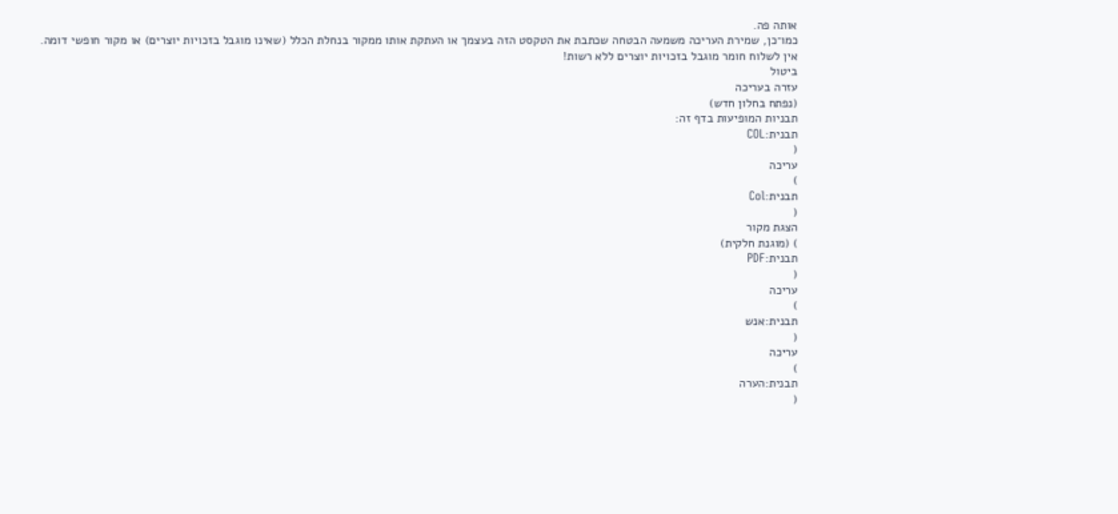אותה פה.
כמו־כן, שמירת העריכה משמעה הבטחה שכתבת את הטקסט הזה בעצמך או העתקת אותו ממקור בנחלת הכלל (שאינו מוגבל בזכויות יוצרים) או מקור חופשי דומה.
אין לשלוח חומר מוגבל בזכויות יוצרים ללא רשות!
ביטול
עזרה בעריכה
(נפתח בחלון חדש)
תבניות המופיעות בדף זה:
תבנית:COL
(
עריכה
)
תבנית:Col
(
הצגת מקור
) (מוגנת חלקית)
תבנית:PDF
(
עריכה
)
תבנית:אנש
(
עריכה
)
תבנית:הערה
(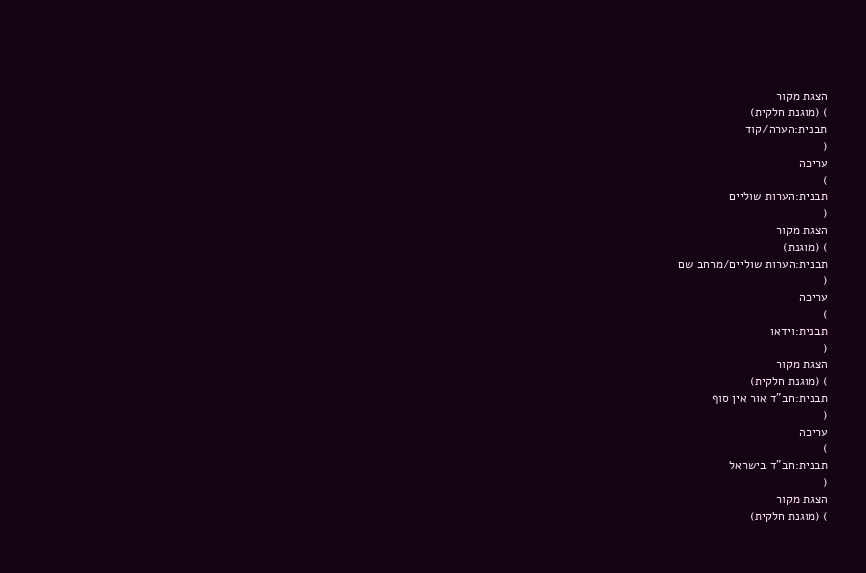הצגת מקור
) (מוגנת חלקית)
תבנית:הערה/קוד
(
עריכה
)
תבנית:הערות שוליים
(
הצגת מקור
) (מוגנת)
תבנית:הערות שוליים/מרחב שם
(
עריכה
)
תבנית:וידאו
(
הצגת מקור
) (מוגנת חלקית)
תבנית:חב"ד אור אין סוף
(
עריכה
)
תבנית:חב"ד בישראל
(
הצגת מקור
) (מוגנת חלקית)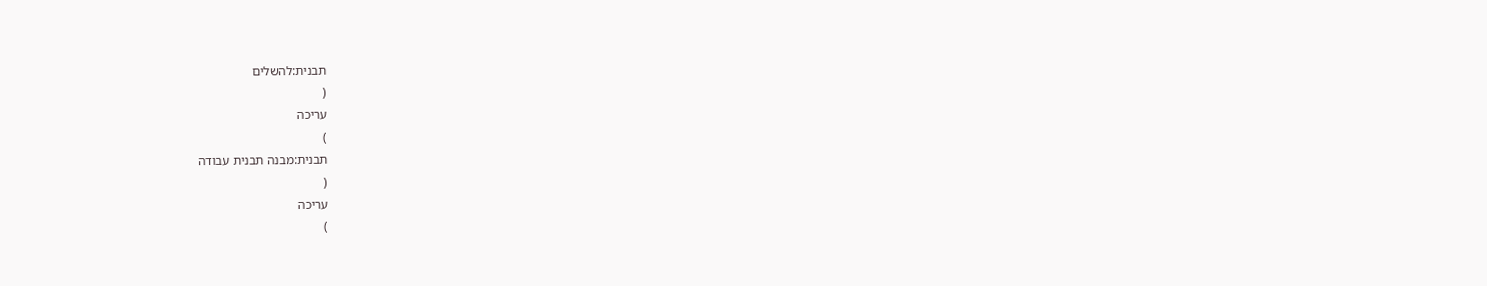תבנית:להשלים
(
עריכה
)
תבנית:מבנה תבנית עבודה
(
עריכה
)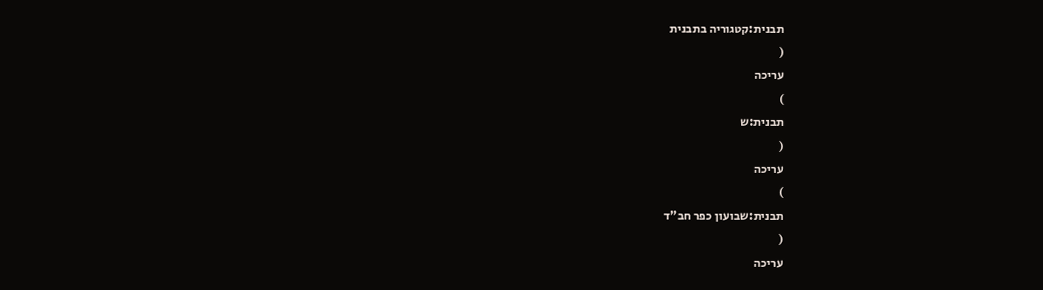תבנית:קטגוריה בתבנית
(
עריכה
)
תבנית:ש
(
עריכה
)
תבנית:שבועון כפר חב"ד
(
עריכה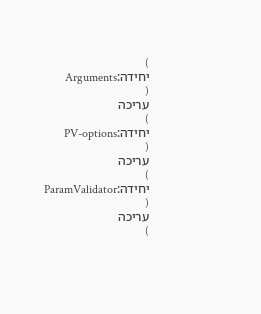)
יחידה:Arguments
(
עריכה
)
יחידה:PV-options
(
עריכה
)
יחידה:ParamValidator
(
עריכה
)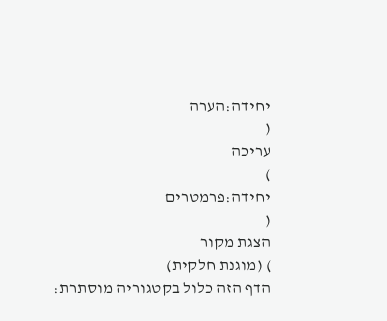יחידה:הערה
(
עריכה
)
יחידה:פרמטרים
(
הצגת מקור
) (מוגנת חלקית)
הדף הזה כלול בקטגוריה מוסתרת: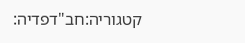קטגוריה:חב"דפדיה: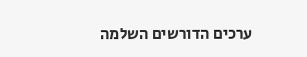ערכים הדורשים השלמה